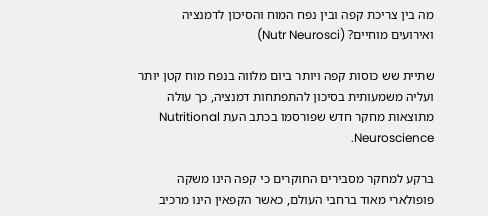מה בין צריכת קפה ובין נפח המוח והסיכון לדמנציה ואירועים מוחיים? (Nutr Neurosci)

שתיית שש כוסות קפה ויותר ביום מלווה בנפח מוח קטן יותר ועליה משמעותית בסיכון להתפתחות דמנציה, כך עולה מתוצאות מחקר חדש שפורסמו בכתב העת Nutritional Neuroscience.

ברקע למחקר מסבירים החוקרים כי קפה הינו משקה פופולארי מאוד ברחבי העולם, כאשר הקפאין הינו מרכיב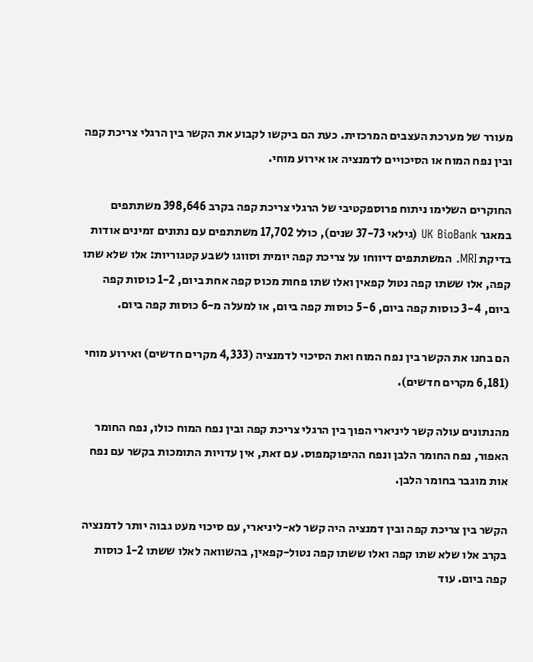מעורר של מערכת העצבים המרכזית. כעת הם ביקשו לקבוע את הקשר בין הרגלי צריכת קפה ובין נפח המוח או הסיכויים לדמנציה או אירוע מוחי.

החוקרים השלימו ניתוח פרוספקטיבי של הרגלי צריכת קפה בקרב 398,646 משתתפים במאגר UK BioBank (גילאי 37-73 שנים), כולל 17,702 משתתפים עם נתונים זמינים אודות בדיקת MRI. המשתתפים דיווחו על צריכת קפה יומית וסווגו לשבע קטגוריות: אלו שלא שתו קפה, אלו ששתו קפה נטול קפאין ואלו שתו פחות מכוס קפה אחת ביום, 1-2 כוסות קפה ביום, 3-4 כוסות קפה ביום, 5-6 כוסות קפה ביום, או למעלה מ-6 כוסות קפה ביום.

הם בחנו את הקשר בין נפח המוח ואת הסיכוי לדמנציה (4,333 מקרים חדשים) ואירוע מוחי (6,181 מקרים חדשים).

מהנתונים עולה קשר ליניארי הפוך בין הרגלי צריכת קפה ובין נפח המוח כולו, נפח החומר האפור, נפח החומר הלבן ונפח ההיפוקמפוס. עם זאת, אין עדויות התומכות בקשר עם נפח אות מוגבר בחומר הלבן.

הקשר בין צריכת קפה ובין דמנציה היה קשר לא-ליניארי, עם סיכוי מעט גבוה יותר לדמנציה בקרב אלו שלא שתו קפה ואלו ששתו קפה נטול-קפאין, בהשוואה לאלו ששתו 1-2 כוסות קפה ביום. עוד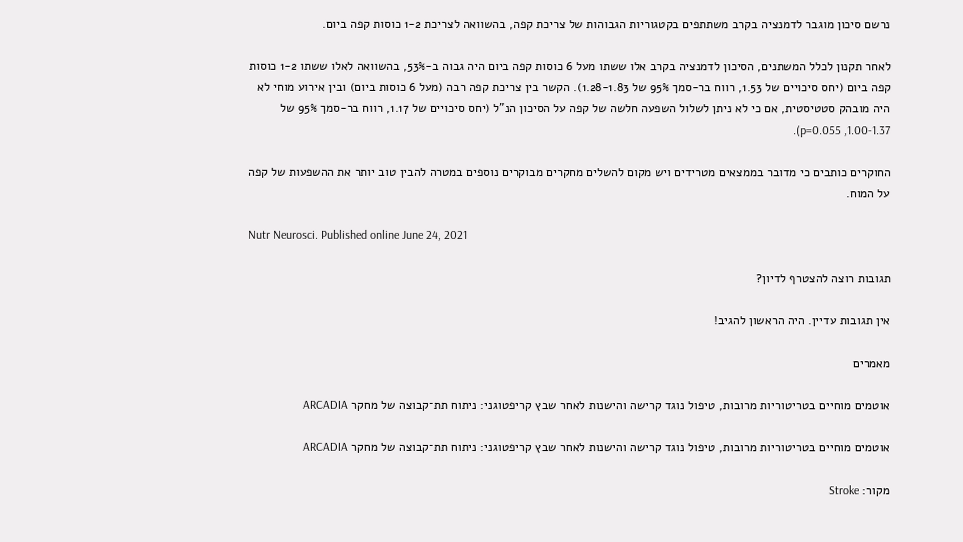נרשם סיכון מוגבר לדמנציה בקרב משתתפים בקטגוריות הגבוהות של צריכת קפה, בהשוואה לצריכת 1-2 כוסות קפה ביום.

לאחר תקנון לכלל המשתנים, הסיכון לדמנציה בקרב אלו ששתו מעל 6 כוסות קפה ביום היה גבוה ב-53%, בהשוואה לאלו ששתו 1-2 כוסות קפה ביום (יחס סיכויים של 1.53, רווח בר-סמך 95% של 1.28-1.83). הקשר בין צריכת קפה רבה (מעל 6 כוסות ביום) ובין אירוע מוחי לא היה מובהק סטטיסטית, אם כי לא ניתן לשלול השפעה חלשה של קפה על הסיכון הנ”ל (יחס סיכויים של 1.17, רווח בר-סמך 95% של 1.00-1.37, p=0.055).

החוקרים כותבים כי מדובר בממצאים מטרידים ויש מקום להשלים מחקרים מבוקרים נוספים במטרה להבין טוב יותר את ההשפעות של קפה על המוח.

Nutr Neurosci. Published online June 24, 2021

תגובות רוצה להצטרף לדיון?

אין תגובות עדיין. היה הראשון להגיב!

מאמרים

אוטמים מוחיים בטריטוריות מרובות, טיפול נוגד קרישה והישנות לאחר שבץ קריפטוגני: ניתוח תת־קבוצה של מחקר ARCADIA

אוטמים מוחיים בטריטוריות מרובות, טיפול נוגד קרישה והישנות לאחר שבץ קריפטוגני: ניתוח תת־קבוצה של מחקר ARCADIA

מקור: Stroke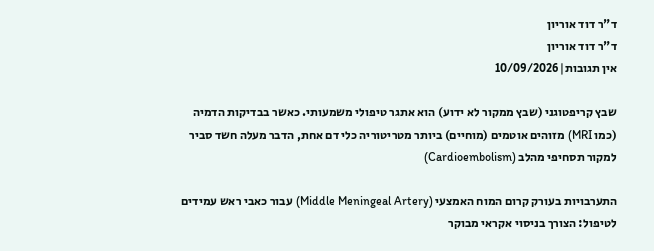ד"ר דוד אוריון
ד"ר דוד אוריון
אין תגובות|10/09/2026

שבץ קריפטוגני (שבץ ממקור לא ידוע) הוא אתגר טיפולי משמעותי. כאשר בבדיקות הדמיה (כמו MRI) מזוהים אוטמים (מוחיים) ביותר מטריטוריה כלי דם אחת, הדבר מעלה חשד סביר למקור תסחיפי מהלב (Cardioembolism)

התערבויות בעורק קרום המוח האמצעי (Middle Meningeal Artery) עבור כאבי ראש עמידים לטיפול: הצורך בניסוי אקראי מבוקר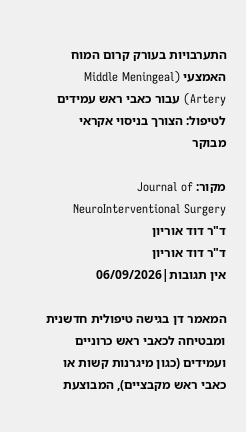התערבויות בעורק קרום המוח האמצעי (Middle Meningeal Artery) עבור כאבי ראש עמידים לטיפול: הצורך בניסוי אקראי מבוקר

מקור: Journal of NeuroInterventional Surgery
ד"ר דוד אוריון
ד"ר דוד אוריון
אין תגובות|06/09/2026

המאמר דן בגישה טיפולית חדשנית ומבטיחה לכאבי ראש כרוניים ועמידים (כגון מיגרנות קשות או כאבי ראש מקבציים), המבוצעת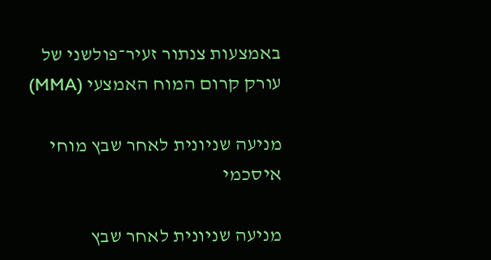באמצעות צנתור זעיר־פולשני של עורק קרום המוח האמצעי (MMA)

מניעה שניונית לאחר שבץ מוחי איסכמי

מניעה שניונית לאחר שבץ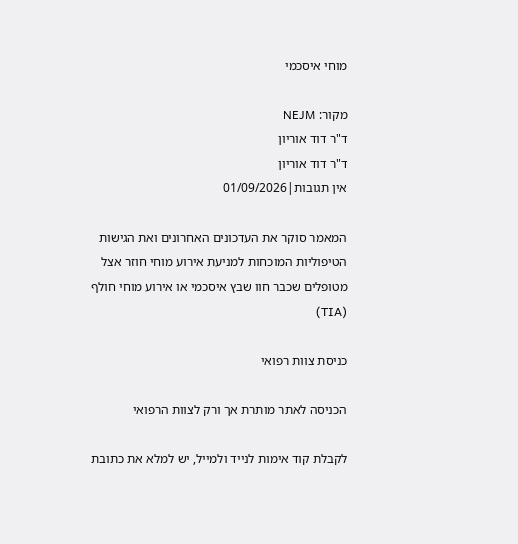מוחי איסכמי

מקור: NEJM
ד"ר דוד אוריון
ד"ר דוד אוריון
אין תגובות|01/09/2026

המאמר סוקר את העדכונים האחרונים ואת הגישות הטיפוליות המוכחות למניעת אירוע מוחי חוזר אצל מטופלים שכבר חוו שבץ איסכמי או אירוע מוחי חולף (TIA)

כניסת צוות רפואי

הכניסה לאתר מותרת אך ורק לצוות הרפואי

לקבלת קוד אימות לנייד ולמייל, יש למלא את כתובת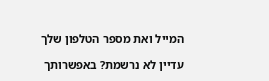המייל ואת מספר הטלפון שלך

עדיין לא נרשמת? באפשרותך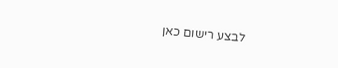לבצע רישום כאן